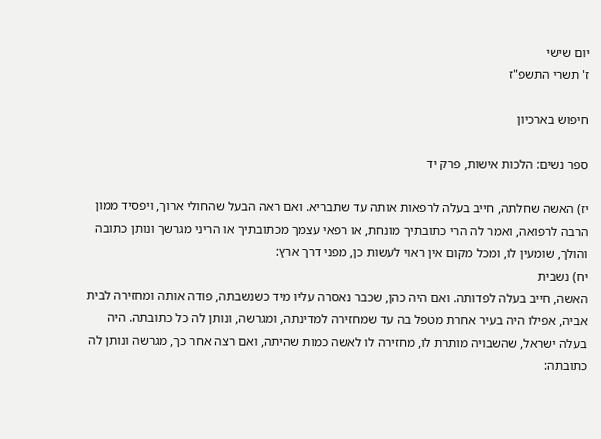יום שישי
ז' תשרי התשפ"ז

חיפוש בארכיון

ספר נשים: הלכות אישות, פרק יד

יז) האשה שחלתה, חייב בעלה לרפאות אותה עד שתבריא. ואם ראה הבעל שהחולי ארוך, ויפסיד ממון הרבה לרפואה, ואמר לה הרי כתובתיך מונחת, או רפאי עצמך מכתובתיך או הריני מגרשך ונותן כתובה והולך, שומעין לו, ומכל מקום אין ראוי לעשות כן, מפני דרך ארץ:
יח) נשבית
האשה, חייב בעלה לפדותה. ואם היה כהן, שכבר נאסרה עליו מיד כשנשבתה, פודה אותה ומחזירה לבית אביה, אפילו היה בעיר אחרת מטפל בה עד שמחזירה למדינתה, ומגרשה, ונותן לה כל כתובתה. היה בעלה ישראל, שהשבויה מותרת לו, מחזירה לו לאשה כמות שהיתה, ואם רצה אחר כך, מגרשה ונותן לה כתובתה: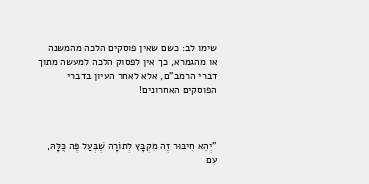שימו לב: כשם שאין פוסקים הלכה מהמשנה או מהגמרא, כך אין לפסוק הלכה למעשה מתוך דברי הרמב"ם, אלא לאחר העיון בדברי הפוסקים האחרונים!



"יְהֵא חִיבּוּר זֶה מִקְבָּץ לְתוֹרָה שֶׁבְּעַל פֶּה כֻּלָּהּ, עִם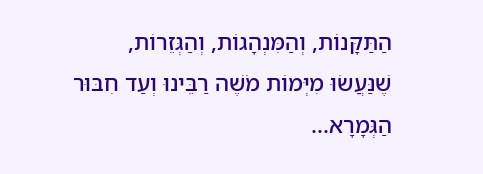הַתַּקָּנוֹת, וְהַמִּנְהָגוֹת, וְהַגְּזֵרוֹת,
שֶׁנַּעֲשׂוּ מִיְּמוֹת מֹשֶׁה רַבֵּינוּ וְעַד חִבּוּר הַגְּמָרָא...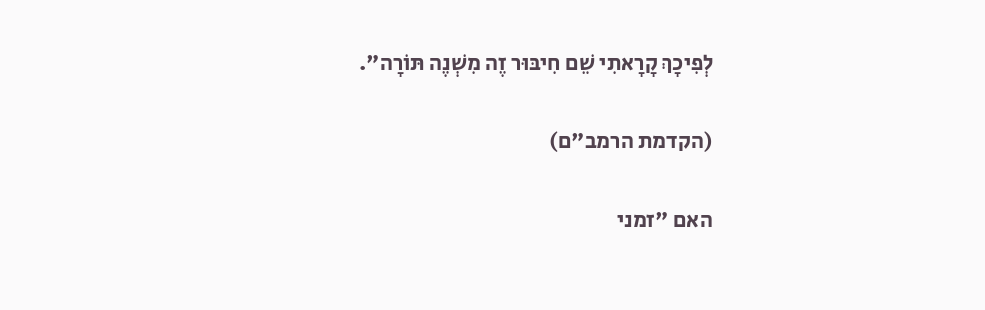לְפִיכָךְ קָרָאתִי שֵׁם חִיבּוּר זֶה מִשְׁנֶה תּוֹרָה".

(הקדמת הרמב"ם)

האם "זמני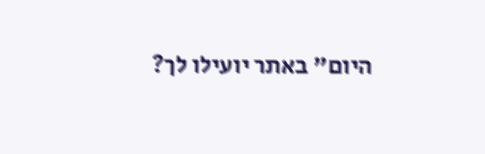היום" באתר יועילו לך?